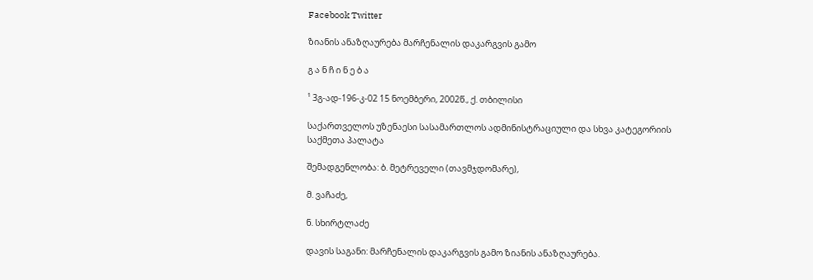Facebook Twitter

ზიანის ანაზღაურება მარჩენალის დაკარგვის გამო

გ ა ნ ჩ ი ნ ე ბ ა

¹ 3გ-ად-196-კ-02 15 ნოემბერი, 2002წ., ქ. თბილისი

საქართველოს უზენაესი სასამართლოს ადმინისტრაციული და სხვა კატეგორიის საქმეთა პალატა

შემადგენლობა: ბ. მეტრეველი (თავმჯდომარე),

მ. ვაჩაძე,

ნ. სხირტლაძე

დავის საგანი: მარჩენალის დაკარგვის გამო ზიანის ანაზღაურება.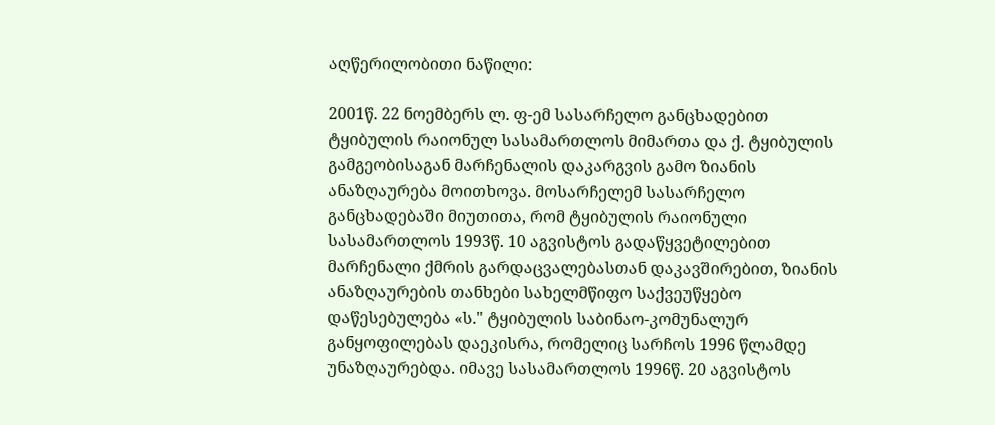აღწერილობითი ნაწილი:

2001წ. 22 ნოემბერს ლ. ფ-ემ სასარჩელო განცხადებით ტყიბულის რაიონულ სასამართლოს მიმართა და ქ. ტყიბულის გამგეობისაგან მარჩენალის დაკარგვის გამო ზიანის ანაზღაურება მოითხოვა. მოსარჩელემ სასარჩელო განცხადებაში მიუთითა, რომ ტყიბულის რაიონული სასამართლოს 1993წ. 10 აგვისტოს გადაწყვეტილებით მარჩენალი ქმრის გარდაცვალებასთან დაკავშირებით, ზიანის ანაზღაურების თანხები სახელმწიფო საქვეუწყებო დაწესებულება «ს." ტყიბულის საბინაო-კომუნალურ განყოფილებას დაეკისრა, რომელიც სარჩოს 1996 წლამდე უნაზღაურებდა. იმავე სასამართლოს 1996წ. 20 აგვისტოს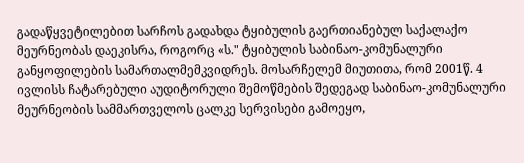გადაწყვეტილებით სარჩოს გადახდა ტყიბულის გაერთიანებულ საქალაქო მეურნეობას დაეკისრა, როგორც «ს." ტყიბულის საბინაო-კომუნალური განყოფილების სამართალმემკვიდრეს. მოსარჩელემ მიუთითა, რომ 2001წ. 4 ივლისს ჩატარებული აუდიტორული შემოწმების შედეგად საბინაო-კომუნალური მეურნეობის სამმართველოს ცალკე სერვისები გამოეყო,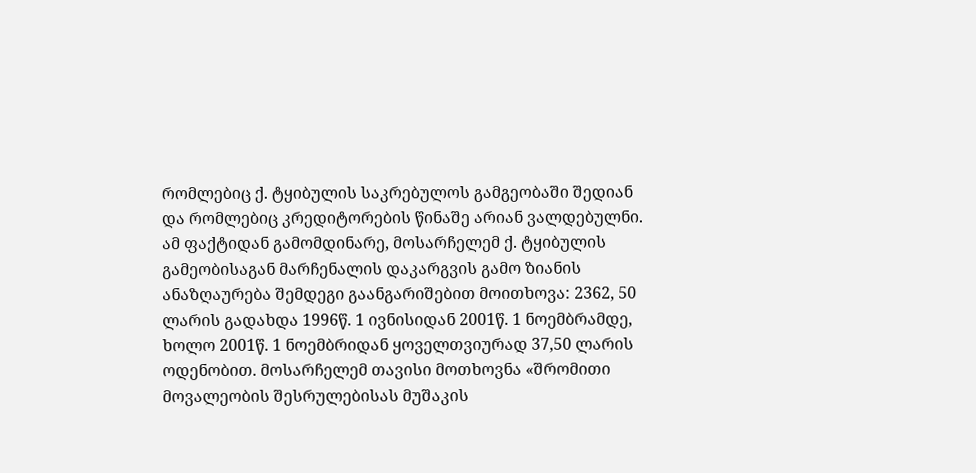რომლებიც ქ. ტყიბულის საკრებულოს გამგეობაში შედიან და რომლებიც კრედიტორების წინაშე არიან ვალდებულნი. ამ ფაქტიდან გამომდინარე, მოსარჩელემ ქ. ტყიბულის გამეობისაგან მარჩენალის დაკარგვის გამო ზიანის ანაზღაურება შემდეგი გაანგარიშებით მოითხოვა: 2362, 50 ლარის გადახდა 1996წ. 1 ივნისიდან 2001წ. 1 ნოემბრამდე, ხოლო 2001წ. 1 ნოემბრიდან ყოველთვიურად 37,50 ლარის ოდენობით. მოსარჩელემ თავისი მოთხოვნა «შრომითი მოვალეობის შესრულებისას მუშაკის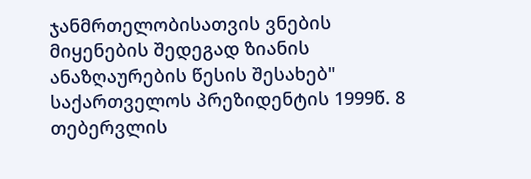ჯანმრთელობისათვის ვნების მიყენების შედეგად ზიანის ანაზღაურების წესის შესახებ" საქართველოს პრეზიდენტის 1999წ. 8 თებერვლის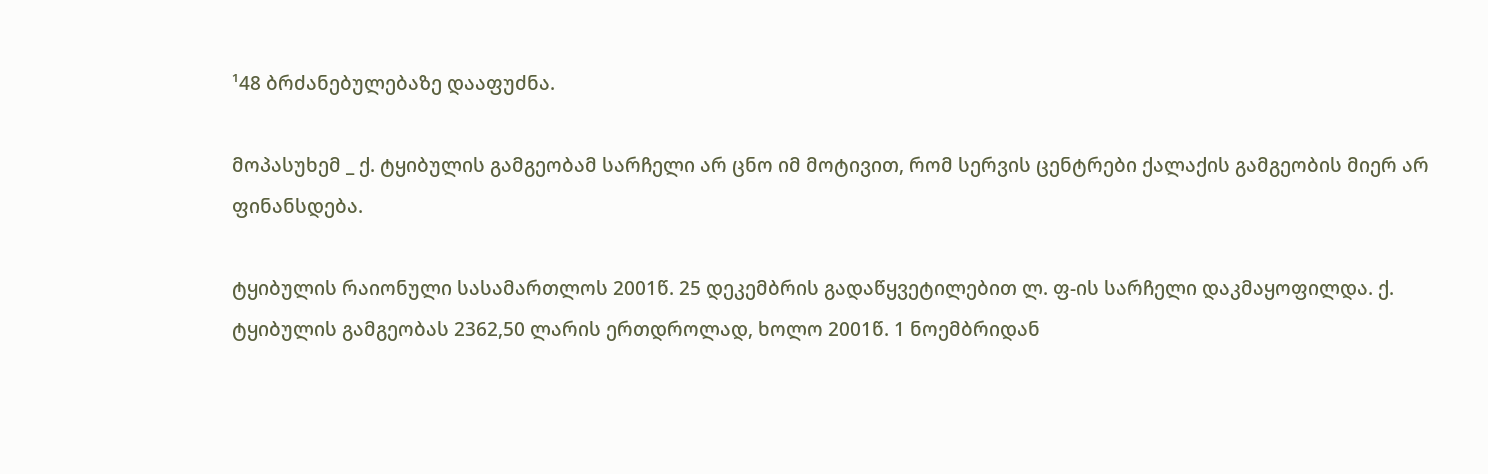¹48 ბრძანებულებაზე დააფუძნა.

მოპასუხემ _ ქ. ტყიბულის გამგეობამ სარჩელი არ ცნო იმ მოტივით, რომ სერვის ცენტრები ქალაქის გამგეობის მიერ არ ფინანსდება.

ტყიბულის რაიონული სასამართლოს 2001წ. 25 დეკემბრის გადაწყვეტილებით ლ. ფ-ის სარჩელი დაკმაყოფილდა. ქ. ტყიბულის გამგეობას 2362,50 ლარის ერთდროლად, ხოლო 2001წ. 1 ნოემბრიდან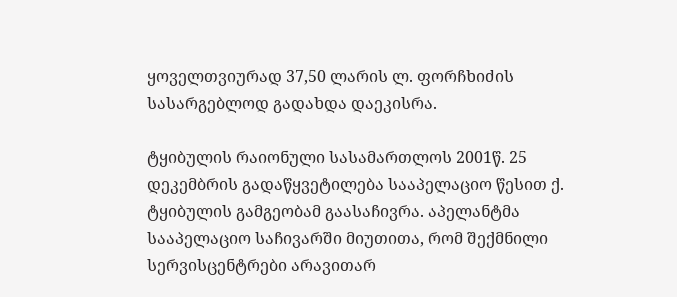ყოველთვიურად 37,50 ლარის ლ. ფორჩხიძის სასარგებლოდ გადახდა დაეკისრა.

ტყიბულის რაიონული სასამართლოს 2001წ. 25 დეკემბრის გადაწყვეტილება სააპელაციო წესით ქ. ტყიბულის გამგეობამ გაასაჩივრა. აპელანტმა სააპელაციო საჩივარში მიუთითა, რომ შექმნილი სერვისცენტრები არავითარ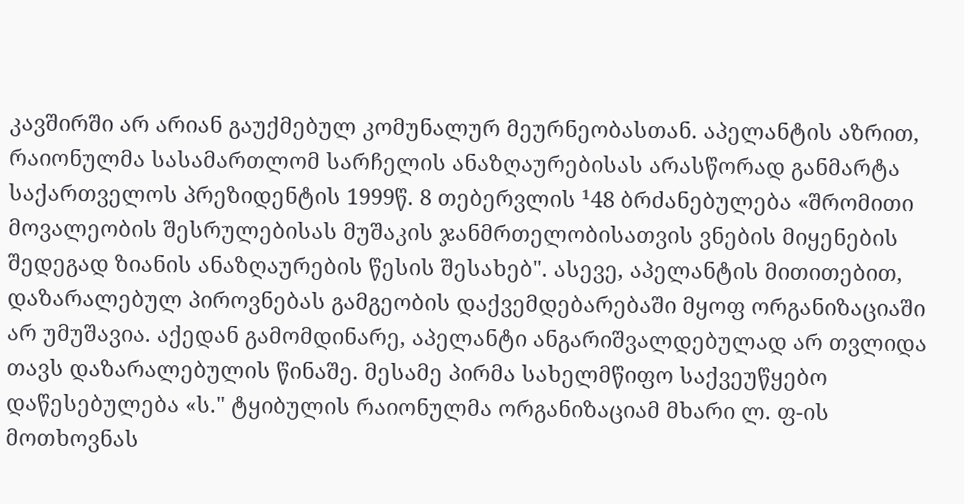კავშირში არ არიან გაუქმებულ კომუნალურ მეურნეობასთან. აპელანტის აზრით, რაიონულმა სასამართლომ სარჩელის ანაზღაურებისას არასწორად განმარტა საქართველოს პრეზიდენტის 1999წ. 8 თებერვლის ¹48 ბრძანებულება «შრომითი მოვალეობის შესრულებისას მუშაკის ჯანმრთელობისათვის ვნების მიყენების შედეგად ზიანის ანაზღაურების წესის შესახებ". ასევე, აპელანტის მითითებით, დაზარალებულ პიროვნებას გამგეობის დაქვემდებარებაში მყოფ ორგანიზაციაში არ უმუშავია. აქედან გამომდინარე, აპელანტი ანგარიშვალდებულად არ თვლიდა თავს დაზარალებულის წინაშე. მესამე პირმა სახელმწიფო საქვეუწყებო დაწესებულება «ს." ტყიბულის რაიონულმა ორგანიზაციამ მხარი ლ. ფ-ის მოთხოვნას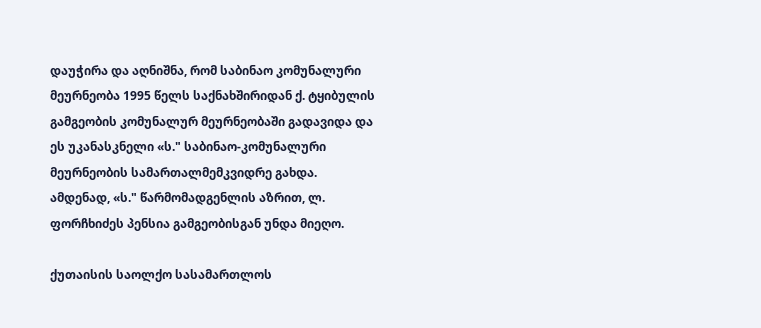დაუჭირა და აღნიშნა, რომ საბინაო კომუნალური მეურნეობა 1995 წელს საქნახშირიდან ქ. ტყიბულის გამგეობის კომუნალურ მეურნეობაში გადავიდა და ეს უკანასკნელი «ს." საბინაო-კომუნალური მეურნეობის სამართალმემკვიდრე გახდა. ამდენად, «ს." წარმომადგენლის აზრით, ლ. ფორჩხიძეს პენსია გამგეობისგან უნდა მიეღო.

ქუთაისის საოლქო სასამართლოს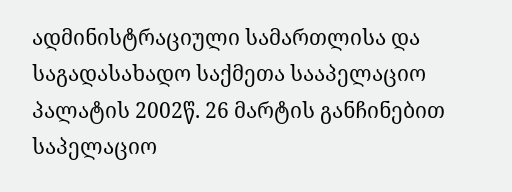ადმინისტრაციული სამართლისა და საგადასახადო საქმეთა სააპელაციო პალატის 2002წ. 26 მარტის განჩინებით საპელაციო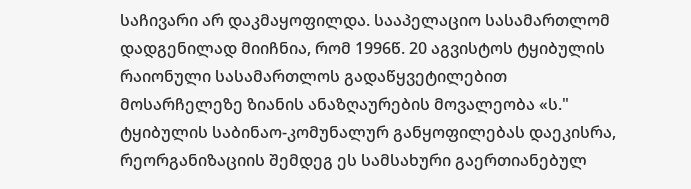საჩივარი არ დაკმაყოფილდა. სააპელაციო სასამართლომ დადგენილად მიიჩნია, რომ 1996წ. 20 აგვისტოს ტყიბულის რაიონული სასამართლოს გადაწყვეტილებით მოსარჩელეზე ზიანის ანაზღაურების მოვალეობა «ს." ტყიბულის საბინაო-კომუნალურ განყოფილებას დაეკისრა, რეორგანიზაციის შემდეგ ეს სამსახური გაერთიანებულ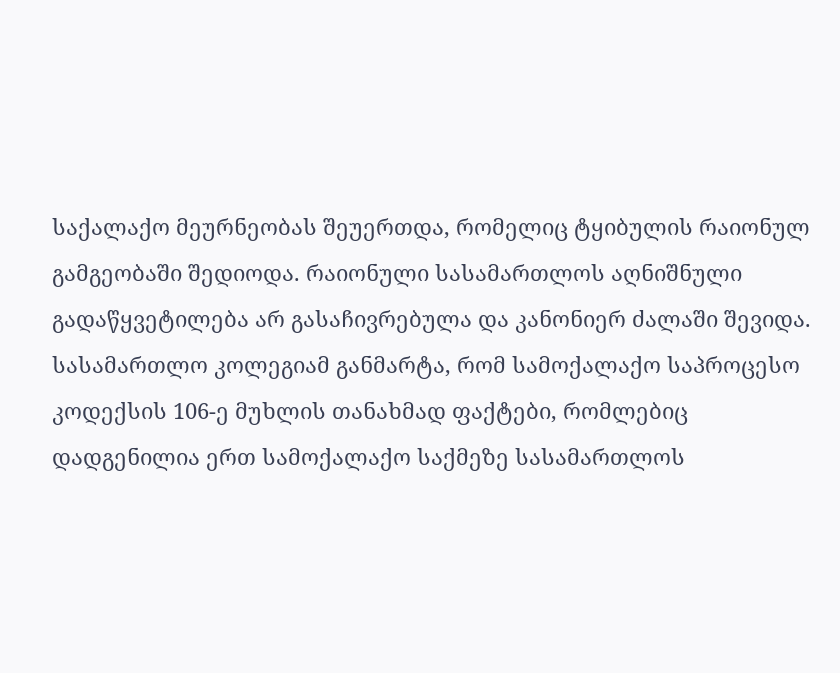საქალაქო მეურნეობას შეუერთდა, რომელიც ტყიბულის რაიონულ გამგეობაში შედიოდა. რაიონული სასამართლოს აღნიშნული გადაწყვეტილება არ გასაჩივრებულა და კანონიერ ძალაში შევიდა. სასამართლო კოლეგიამ განმარტა, რომ სამოქალაქო საპროცესო კოდექსის 106-ე მუხლის თანახმად ფაქტები, რომლებიც დადგენილია ერთ სამოქალაქო საქმეზე სასამართლოს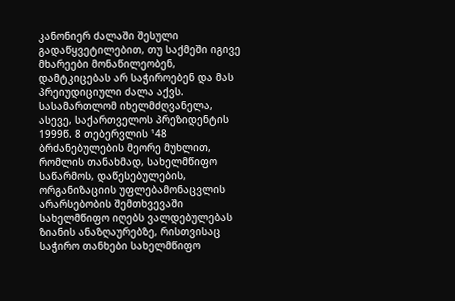კანონიერ ძალაში შესული გადაწყვეტილებით, თუ საქმეში იგივე მხარეები მონაწილეობენ, დამტკიცებას არ საჭიროებენ და მას პრეიუდიციული ძალა აქვს. სასამართლომ იხელმძღვანელა, ასევე, საქართველოს პრეზიდენტის 1999წ. 8 თებერვლის ¹48 ბრძანებულების მეორე მუხლით, რომლის თანახმად, სახელმწიფო საწარმოს, დაწესებულების, ორგანიზაციის უფლებამონაცვლის არარსებობის შემთხვევაში სახელმწიფო იღებს ვალდებულებას ზიანის ანაზღაურებზე, რისთვისაც საჭირო თანხები სახელმწიფო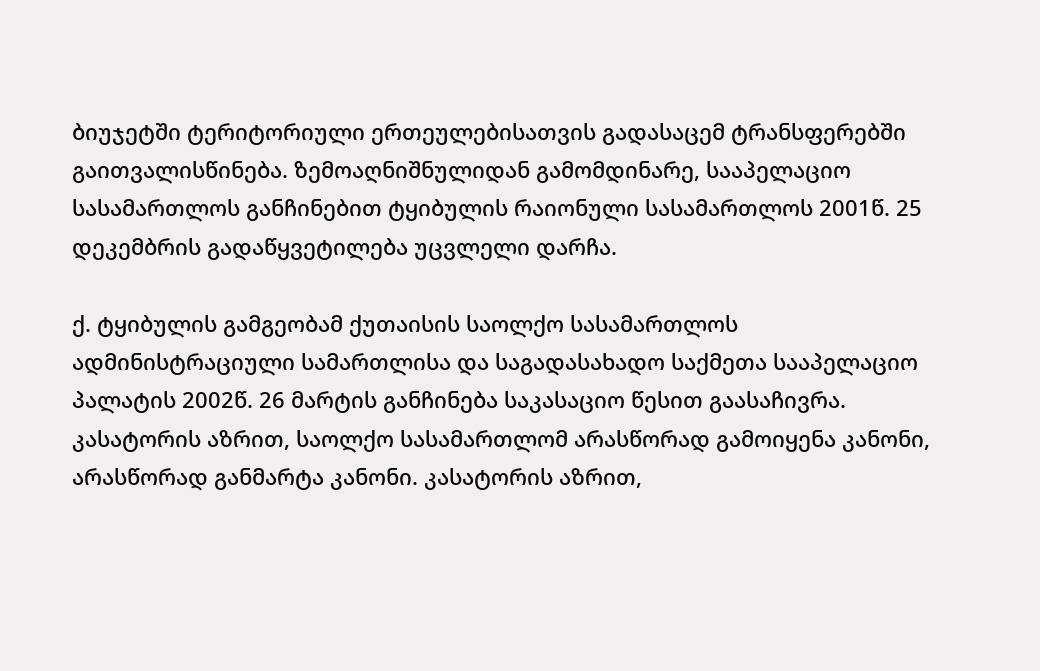ბიუჯეტში ტერიტორიული ერთეულებისათვის გადასაცემ ტრანსფერებში გაითვალისწინება. ზემოაღნიშნულიდან გამომდინარე, სააპელაციო სასამართლოს განჩინებით ტყიბულის რაიონული სასამართლოს 2001წ. 25 დეკემბრის გადაწყვეტილება უცვლელი დარჩა.

ქ. ტყიბულის გამგეობამ ქუთაისის საოლქო სასამართლოს ადმინისტრაციული სამართლისა და საგადასახადო საქმეთა სააპელაციო პალატის 2002წ. 26 მარტის განჩინება საკასაციო წესით გაასაჩივრა. კასატორის აზრით, საოლქო სასამართლომ არასწორად გამოიყენა კანონი, არასწორად განმარტა კანონი. კასატორის აზრით,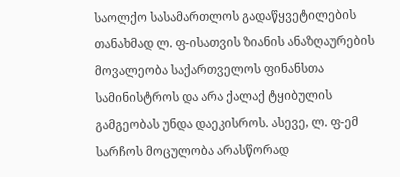საოლქო სასამართლოს გადაწყვეტილების თანახმად ლ. ფ-ისათვის ზიანის ანაზღაურების მოვალეობა საქართველოს ფინანსთა სამინისტროს და არა ქალაქ ტყიბულის გამგეობას უნდა დაეკისროს. ასევე, ლ. ფ-ემ სარჩოს მოცულობა არასწორად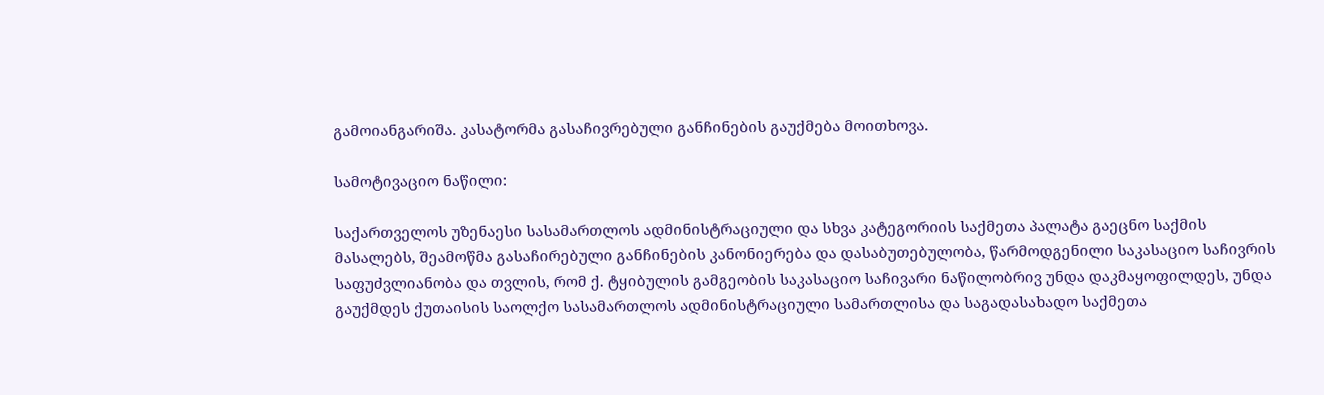გამოიანგარიშა. კასატორმა გასაჩივრებული განჩინების გაუქმება მოითხოვა.

სამოტივაციო ნაწილი:

საქართველოს უზენაესი სასამართლოს ადმინისტრაციული და სხვა კატეგორიის საქმეთა პალატა გაეცნო საქმის მასალებს, შეამოწმა გასაჩირებული განჩინების კანონიერება და დასაბუთებულობა, წარმოდგენილი საკასაციო საჩივრის საფუძვლიანობა და თვლის, რომ ქ. ტყიბულის გამგეობის საკასაციო საჩივარი ნაწილობრივ უნდა დაკმაყოფილდეს, უნდა გაუქმდეს ქუთაისის საოლქო სასამართლოს ადმინისტრაციული სამართლისა და საგადასახადო საქმეთა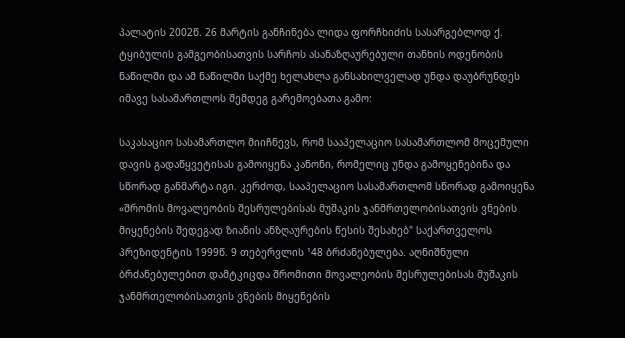პალატის 2002წ. 26 მარტის განჩინება ლიდა ფორჩხიძის სასარგებლოდ ქ. ტყიბულის გამგეობისათვის სარჩოს ასანაზღაურებული თანხის ოდენობის ნაწილში და ამ ნაწილში საქმე ხელახლა განსახილველად უნდა დაუბრუნდეს იმავე სასამართლოს შემდეგ გარემოებათა გამო:

საკასაციო სასამართლო მიიჩნევს, რომ სააპელაციო სასამართლომ მოცემული დავის გადაწყვეტისას გამოიყენა კანონი, რომელიც უნდა გამოყენებინა და სწორად განმარტა იგი. კერძოდ, სააპელაციო სასამართლომ სწორად გამოიყენა «შრომის მოვალეობის შესრულებისას მუშაკის ჯანმრთელობისათვის ვნების მიყენების შედეგად ზიანის ანზღაურების წესის შესახებ" საქართველოს პრეზიდენტის 1999წ. 9 თებერვლის ¹48 ბრძანებულება. აღნიშნული ბრძანებულებით დამტკიცდა შრომითი მოვალეობის შესრულებისას მუშაკის ჯანმრთელობისათვის ვნების მიყენების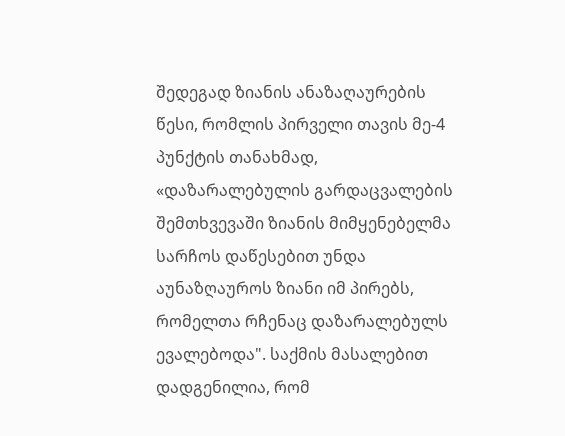შედეგად ზიანის ანაზაღაურების წესი, რომლის პირველი თავის მე-4 პუნქტის თანახმად, «დაზარალებულის გარდაცვალების შემთხვევაში ზიანის მიმყენებელმა სარჩოს დაწესებით უნდა აუნაზღაუროს ზიანი იმ პირებს, რომელთა რჩენაც დაზარალებულს ევალებოდა". საქმის მასალებით დადგენილია, რომ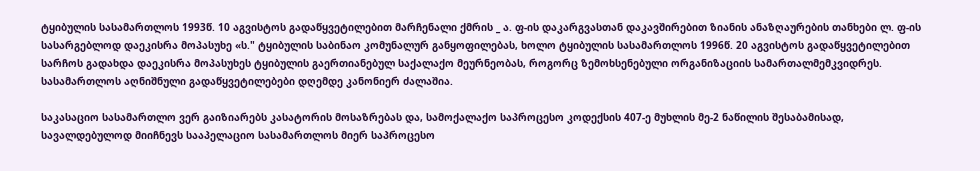ტყიბულის სასამართლოს 1993წ. 10 აგვისტოს გადაწყვეტილებით მარჩენალი ქმრის _ ა. ფ-ის დაკარგვასთან დაკავშირებით ზიანის ანაზღაურების თანხები ლ. ფ-ის სასარგებლოდ დაეკისრა მოპასუხე «ს." ტყიბულის საბინაო კომუნალურ განყოფილებას, ხოლო ტყიბულის სასამართლოს 1996წ. 20 აგვისტოს გადაწყვეტილებით სარჩოს გადახდა დაეკისრა მოპასუხეს ტყიბულის გაერთიანებულ საქალაქო მეურნეობას, როგორც ზემოხსენებული ორგანიზაციის სამართალმემკვიდრეს. სასამართლოს აღნიშნული გადაწყვეტილებები დღემდე კანონიერ ძალაშია.

საკასაციო სასამართლო ვერ გაიზიარებს კასატორის მოსაზრებას და, სამოქალაქო საპროცესო კოდექსის 407-ე მუხლის მე-2 ნაწილის შესაბამისად, სავალდებულოდ მიიჩნევს სააპელაციო სასამართლოს მიერ საპროცესო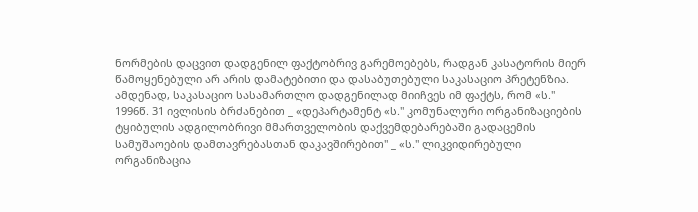ნორმების დაცვით დადგენილ ფაქტობრივ გარემოებებს, რადგან კასატორის მიერ წამოყენებული არ არის დამატებითი და დასაბუთებული საკასაციო პრეტენზია. ამდენად, საკასაციო სასამართლო დადგენილად მიიჩვეს იმ ფაქტს, რომ «ს." 1996წ. 31 ივლისის ბრძანებით _ «დეპარტამენტ «ს." კომუნალური ორგანიზაციების ტყიბულის ადგილობრივი მმართველობის დაქვემდებარებაში გადაცემის სამუშაოების დამთავრებასთან დაკავშირებით" _ «ს." ლიკვიდირებული ორგანიზაცია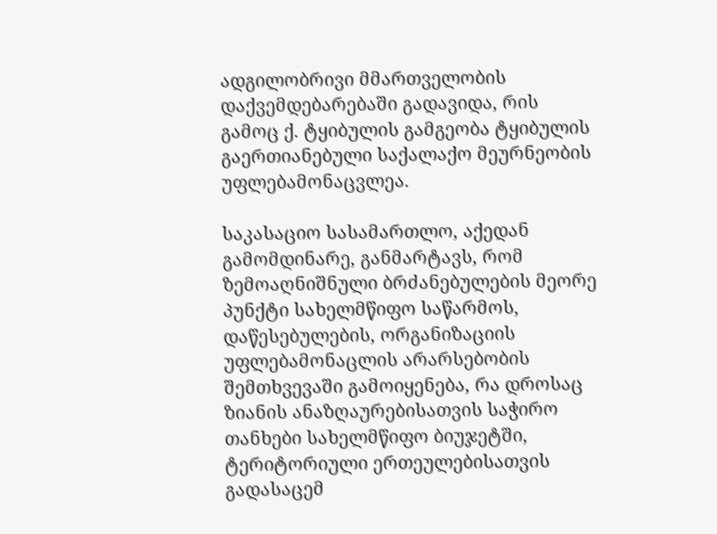ადგილობრივი მმართველობის დაქვემდებარებაში გადავიდა, რის გამოც ქ. ტყიბულის გამგეობა ტყიბულის გაერთიანებული საქალაქო მეურნეობის უფლებამონაცვლეა.

საკასაციო სასამართლო, აქედან გამომდინარე, განმარტავს, რომ ზემოაღნიშნული ბრძანებულების მეორე პუნქტი სახელმწიფო საწარმოს, დაწესებულების, ორგანიზაციის უფლებამონაცლის არარსებობის შემთხვევაში გამოიყენება, რა დროსაც ზიანის ანაზღაურებისათვის საჭირო თანხები სახელმწიფო ბიუჯეტში, ტერიტორიული ერთეულებისათვის გადასაცემ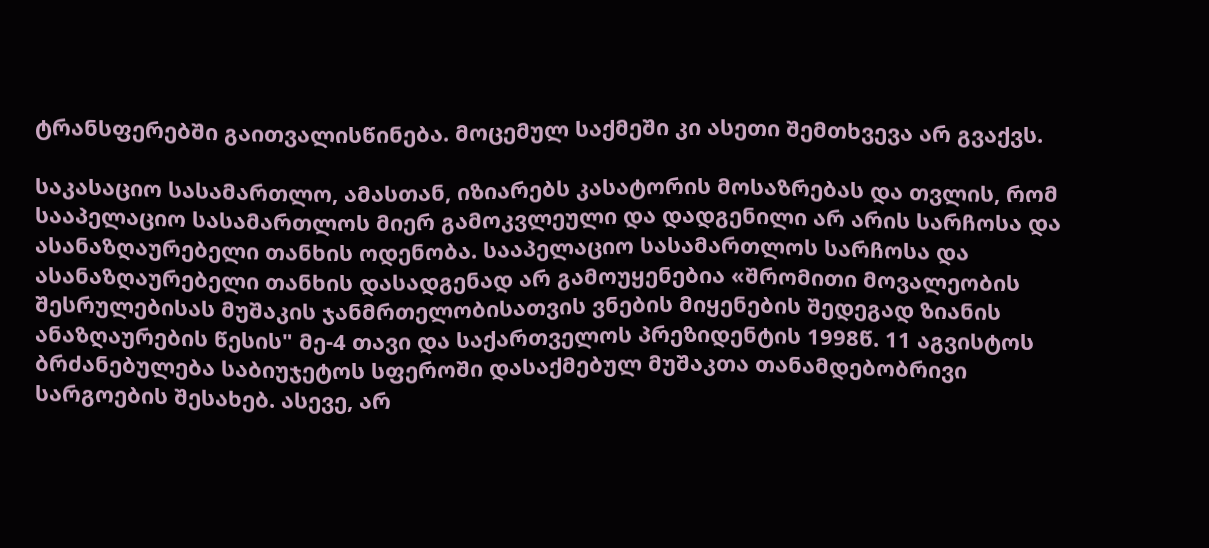ტრანსფერებში გაითვალისწინება. მოცემულ საქმეში კი ასეთი შემთხვევა არ გვაქვს.

საკასაციო სასამართლო, ამასთან, იზიარებს კასატორის მოსაზრებას და თვლის, რომ სააპელაციო სასამართლოს მიერ გამოკვლეული და დადგენილი არ არის სარჩოსა და ასანაზღაურებელი თანხის ოდენობა. სააპელაციო სასამართლოს სარჩოსა და ასანაზღაურებელი თანხის დასადგენად არ გამოუყენებია «შრომითი მოვალეობის შესრულებისას მუშაკის ჯანმრთელობისათვის ვნების მიყენების შედეგად ზიანის ანაზღაურების წესის" მე-4 თავი და საქართველოს პრეზიდენტის 1998წ. 11 აგვისტოს ბრძანებულება საბიუჯეტოს სფეროში დასაქმებულ მუშაკთა თანამდებობრივი სარგოების შესახებ. ასევე, არ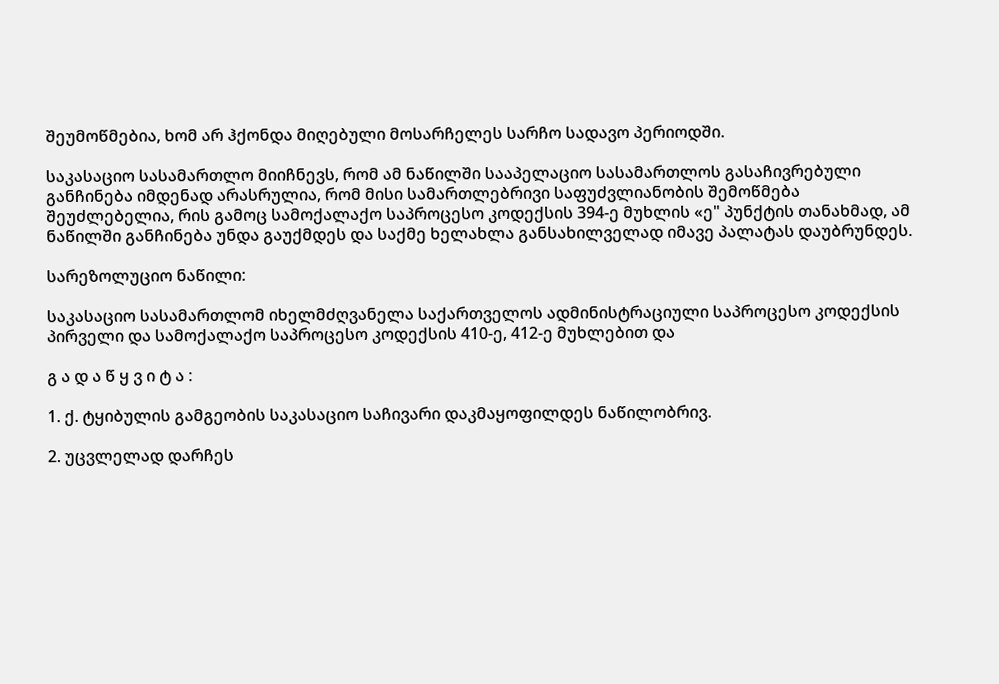შეუმოწმებია, ხომ არ ჰქონდა მიღებული მოსარჩელეს სარჩო სადავო პერიოდში.

საკასაციო სასამართლო მიიჩნევს, რომ ამ ნაწილში სააპელაციო სასამართლოს გასაჩივრებული განჩინება იმდენად არასრულია, რომ მისი სამართლებრივი საფუძვლიანობის შემოწმება შეუძლებელია, რის გამოც სამოქალაქო საპროცესო კოდექსის 394-ე მუხლის «ე" პუნქტის თანახმად, ამ ნაწილში განჩინება უნდა გაუქმდეს და საქმე ხელახლა განსახილველად იმავე პალატას დაუბრუნდეს.

სარეზოლუციო ნაწილი:

საკასაციო სასამართლომ იხელმძღვანელა საქართველოს ადმინისტრაციული საპროცესო კოდექსის პირველი და სამოქალაქო საპროცესო კოდექსის 410-ე, 412-ე მუხლებით და

გ ა დ ა წ ყ ვ ი ტ ა :

1. ქ. ტყიბულის გამგეობის საკასაციო საჩივარი დაკმაყოფილდეს ნაწილობრივ.

2. უცვლელად დარჩეს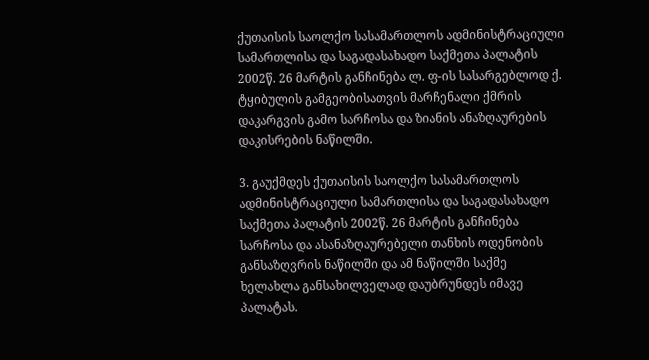ქუთაისის საოლქო სასამართლოს ადმინისტრაციული სამართლისა და საგადასახადო საქმეთა პალატის 2002წ. 26 მარტის განჩინება ლ. ფ-ის სასარგებლოდ ქ. ტყიბულის გამგეობისათვის მარჩენალი ქმრის დაკარგვის გამო სარჩოსა და ზიანის ანაზღაურების დაკისრების ნაწილში.

3. გაუქმდეს ქუთაისის საოლქო სასამართლოს ადმინისტრაციული სამართლისა და საგადასახადო საქმეთა პალატის 2002წ. 26 მარტის განჩინება სარჩოსა და ასანაზღაურებელი თანხის ოდენობის განსაზღვრის ნაწილში და ამ ნაწილში საქმე ხელახლა განსახილველად დაუბრუნდეს იმავე პალატას.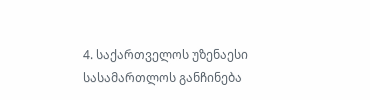4. საქართველოს უზენაესი სასამართლოს განჩინება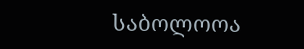საბოლოოა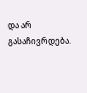და არ გასაჩივრდება.